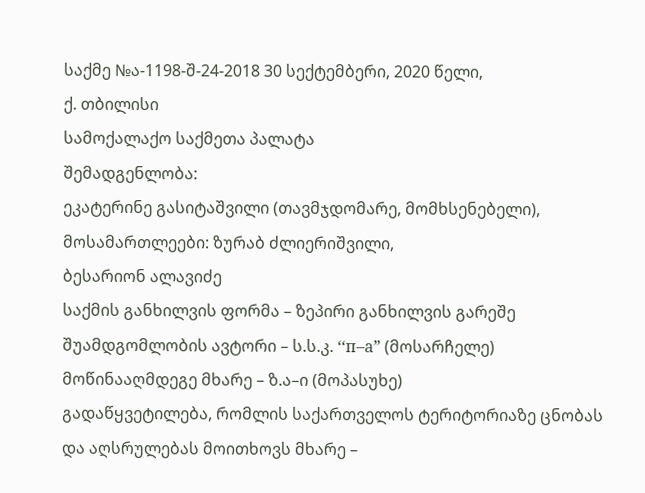საქმე №ა-1198-შ-24-2018 30 სექტემბერი, 2020 წელი,
ქ. თბილისი
სამოქალაქო საქმეთა პალატა
შემადგენლობა:
ეკატერინე გასიტაშვილი (თავმჯდომარე, მომხსენებელი),
მოსამართლეები: ზურაბ ძლიერიშვილი,
ბესარიონ ალავიძე
საქმის განხილვის ფორმა – ზეპირი განხილვის გარეშე
შუამდგომლობის ავტორი – ს.ს.კ. ‘‘п–а” (მოსარჩელე)
მოწინააღმდეგე მხარე – ზ.ა–ი (მოპასუხე)
გადაწყვეტილება, რომლის საქართველოს ტერიტორიაზე ცნობას და აღსრულებას მოითხოვს მხარე –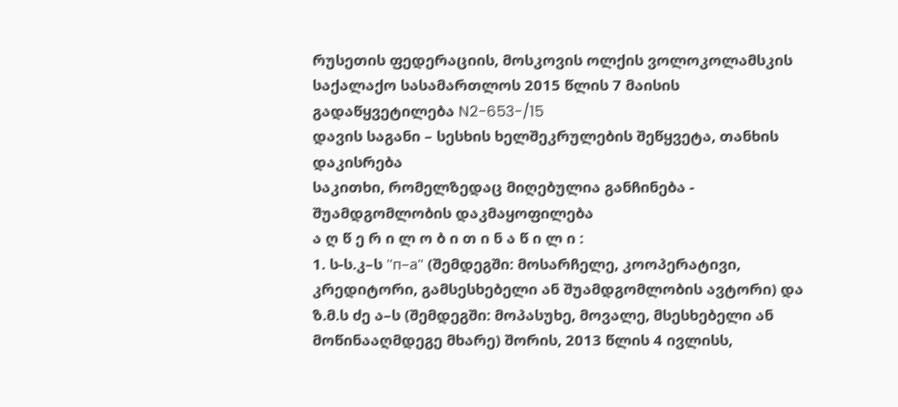რუსეთის ფედერაციის, მოსკოვის ოლქის ვოლოკოლამსკის საქალაქო სასამართლოს 2015 წლის 7 მაისის გადაწყვეტილება N2-653-/15
დავის საგანი – სესხის ხელშეკრულების შეწყვეტა, თანხის დაკისრება
საკითხი, რომელზედაც მიღებულია განჩინება - შუამდგომლობის დაკმაყოფილება
ა ღ წ ე რ ი ლ ო ბ ი თ ი ნ ა წ ი ლ ი :
1. ს-ს.კ–ს ''п–а" (შემდეგში: მოსარჩელე, კოოპერატივი, კრედიტორი, გამსესხებელი ან შუამდგომლობის ავტორი) და ზ.მ.ს ძე ა–ს (შემდეგში: მოპასუხე, მოვალე, მსესხებელი ან მოწინააღმდეგე მხარე) შორის, 2013 წლის 4 ივლისს,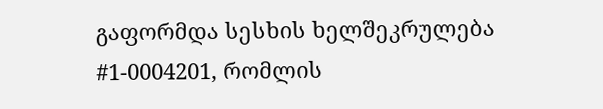გაფორმდა სესხის ხელშეკრულება #1-0004201, რომლის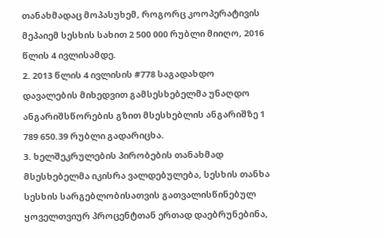თანახმადაც მოპასუხემ, როგორც კოოპერატივის მეპაიემ სესხის სახით 2 500 000 რუბლი მიიღო, 2016 წლის 4 ივლისამდე.
2. 2013 წლის 4 ივლისის #778 საგადახდო დავალების მიხედვით გამსესხებელმა უნაღდო ანგარიშსწორების გზით მსესხებლის ანგარიშზე 1 789 650.39 რუბლი გადარიცხა.
3. ხელშეკრულების პირობების თანახმად მსესხებელმა იკისრა ვალდებულება, სესხის თანხა სესხის სარგებლობისათვის გათვალისწინებულ ყოველთვიურ პროცენტთან ერთად დაებრუნებინა,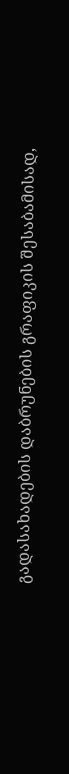გადასახადების დაბრუნების გრაფიკის შესაბამისად,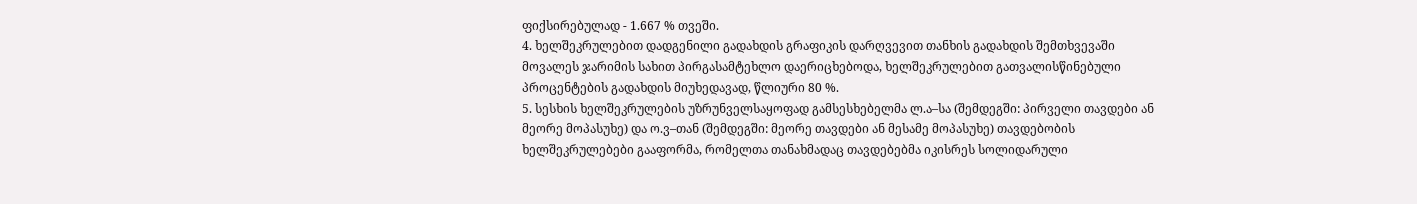ფიქსირებულად - 1.667 % თვეში.
4. ხელშეკრულებით დადგენილი გადახდის გრაფიკის დარღვევით თანხის გადახდის შემთხვევაში მოვალეს ჯარიმის სახით პირგასამტეხლო დაერიცხებოდა, ხელშეკრულებით გათვალისწინებული პროცენტების გადახდის მიუხედავად, წლიური 80 %.
5. სესხის ხელშეკრულების უზრუნველსაყოფად გამსესხებელმა ლ.ა–სა (შემდეგში: პირველი თავდები ან მეორე მოპასუხე) და ო.ვ–თან (შემდეგში: მეორე თავდები ან მესამე მოპასუხე) თავდებობის ხელშეკრულებები გააფორმა, რომელთა თანახმადაც თავდებებმა იკისრეს სოლიდარული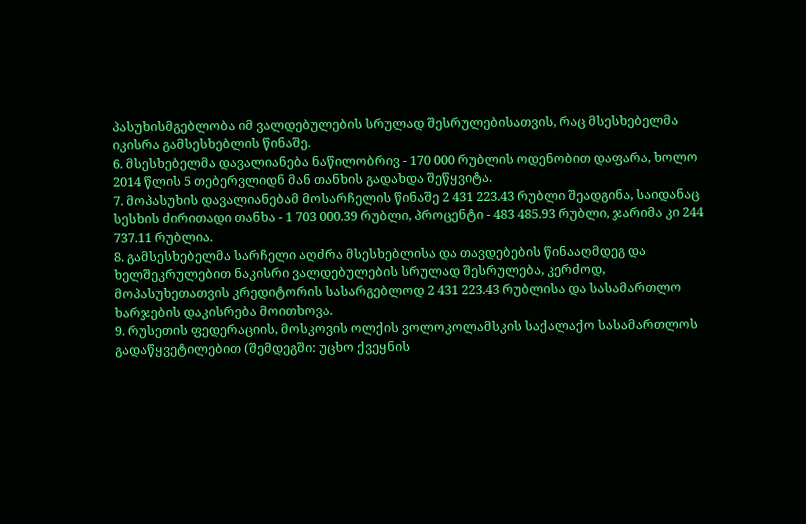პასუხისმგებლობა იმ ვალდებულების სრულად შესრულებისათვის, რაც მსესხებელმა იკისრა გამსესხებლის წინაშე.
6. მსესხებელმა დავალიანება ნაწილობრივ - 170 000 რუბლის ოდენობით დაფარა, ხოლო 2014 წლის 5 თებერვლიდნ მან თანხის გადახდა შეწყვიტა.
7. მოპასუხის დავალიანებამ მოსარჩელის წინაშე 2 431 223.43 რუბლი შეადგინა, საიდანაც სესხის ძირითადი თანხა - 1 703 000.39 რუბლი, პროცენტი - 483 485.93 რუბლი, ჯარიმა კი 244 737.11 რუბლია.
8. გამსესხებელმა სარჩელი აღძრა მსესხებლისა და თავდებების წინააღმდეგ და ხელშეკრულებით ნაკისრი ვალდებულების სრულად შესრულება, კერძოდ, მოპასუხეთათვის კრედიტორის სასარგებლოდ 2 431 223.43 რუბლისა და სასამართლო ხარჯების დაკისრება მოითხოვა.
9. რუსეთის ფედერაციის, მოსკოვის ოლქის ვოლოკოლამსკის საქალაქო სასამართლოს გადაწყვეტილებით (შემდეგში: უცხო ქვეყნის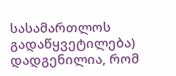სასამართლოს გადაწყვეტილება) დადგენილია, რომ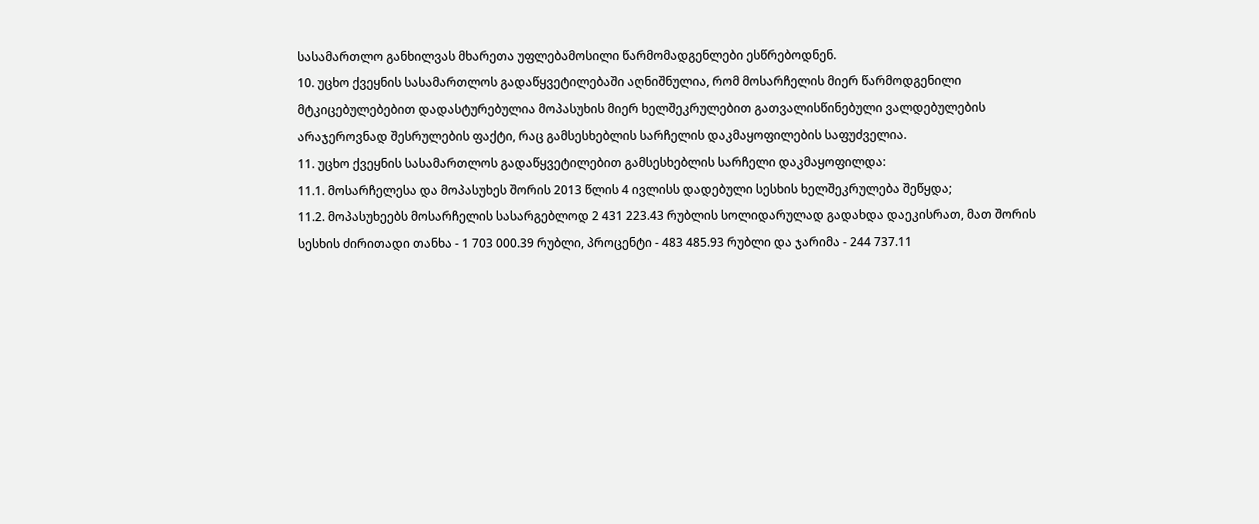სასამართლო განხილვას მხარეთა უფლებამოსილი წარმომადგენლები ესწრებოდნენ.
10. უცხო ქვეყნის სასამართლოს გადაწყვეტილებაში აღნიშნულია, რომ მოსარჩელის მიერ წარმოდგენილი მტკიცებულებებით დადასტურებულია მოპასუხის მიერ ხელშეკრულებით გათვალისწინებული ვალდებულების არაჯეროვნად შესრულების ფაქტი, რაც გამსესხებლის სარჩელის დაკმაყოფილების საფუძველია.
11. უცხო ქვეყნის სასამართლოს გადაწყვეტილებით გამსესხებლის სარჩელი დაკმაყოფილდა:
11.1. მოსარჩელესა და მოპასუხეს შორის 2013 წლის 4 ივლისს დადებული სესხის ხელშეკრულება შეწყდა;
11.2. მოპასუხეებს მოსარჩელის სასარგებლოდ 2 431 223.43 რუბლის სოლიდარულად გადახდა დაეკისრათ, მათ შორის სესხის ძირითადი თანხა - 1 703 000.39 რუბლი, პროცენტი - 483 485.93 რუბლი და ჯარიმა - 244 737.11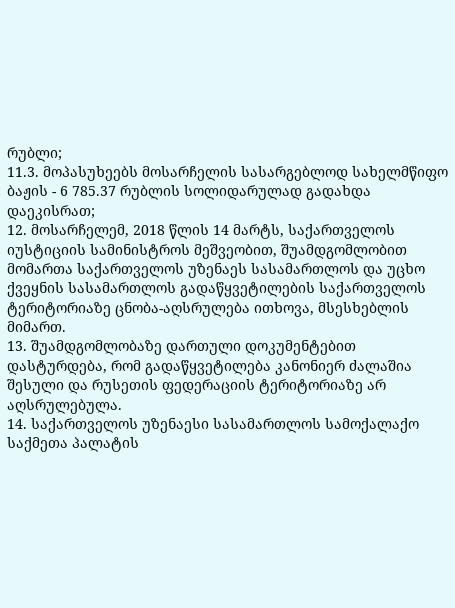რუბლი;
11.3. მოპასუხეებს მოსარჩელის სასარგებლოდ სახელმწიფო ბაჟის - 6 785.37 რუბლის სოლიდარულად გადახდა დაეკისრათ;
12. მოსარჩელემ, 2018 წლის 14 მარტს, საქართველოს იუსტიციის სამინისტროს მეშვეობით, შუამდგომლობით მომართა საქართველოს უზენაეს სასამართლოს და უცხო ქვეყნის სასამართლოს გადაწყვეტილების საქართველოს ტერიტორიაზე ცნობა-აღსრულება ითხოვა, მსესხებლის მიმართ.
13. შუამდგომლობაზე დართული დოკუმენტებით დასტურდება, რომ გადაწყვეტილება კანონიერ ძალაშია შესული და რუსეთის ფედერაციის ტერიტორიაზე არ აღსრულებულა.
14. საქართველოს უზენაესი სასამართლოს სამოქალაქო საქმეთა პალატის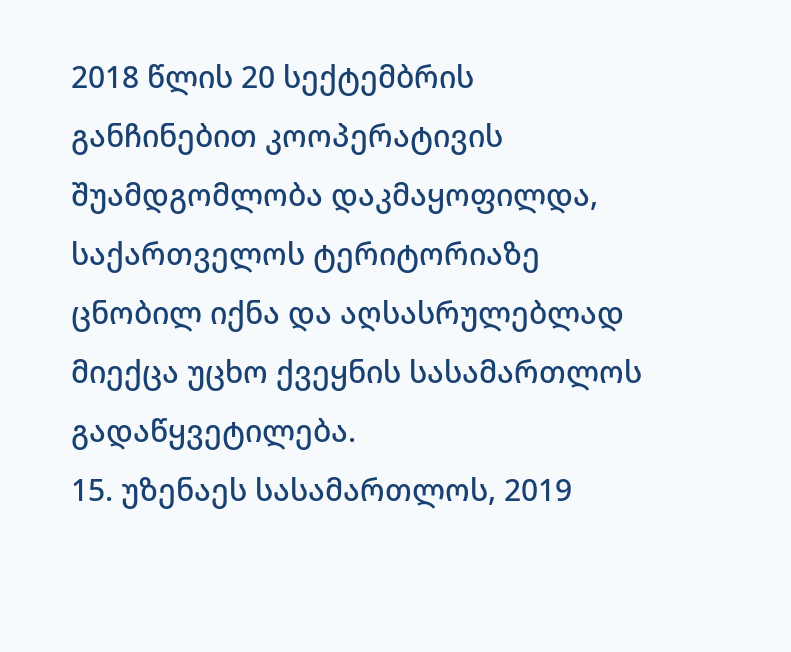2018 წლის 20 სექტემბრის განჩინებით კოოპერატივის შუამდგომლობა დაკმაყოფილდა, საქართველოს ტერიტორიაზე ცნობილ იქნა და აღსასრულებლად მიექცა უცხო ქვეყნის სასამართლოს გადაწყვეტილება.
15. უზენაეს სასამართლოს, 2019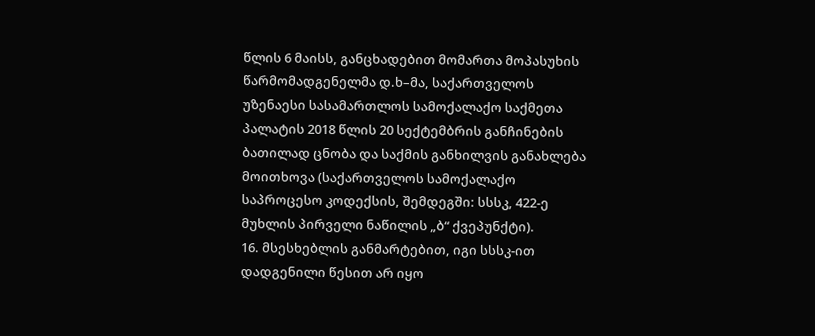წლის 6 მაისს, განცხადებით მომართა მოპასუხის წარმომადგენელმა დ.ხ–მა, საქართველოს უზენაესი სასამართლოს სამოქალაქო საქმეთა პალატის 2018 წლის 20 სექტემბრის განჩინების ბათილად ცნობა და საქმის განხილვის განახლება მოითხოვა (საქართველოს სამოქალაქო საპროცესო კოდექსის, შემდეგში: სსსკ, 422-ე მუხლის პირველი ნაწილის „ბ“ ქვეპუნქტი).
16. მსესხებლის განმარტებით, იგი სსსკ-ით დადგენილი წესით არ იყო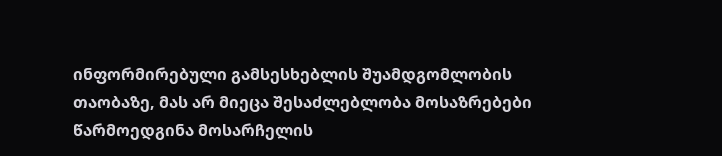ინფორმირებული გამსესხებლის შუამდგომლობის თაობაზე, მას არ მიეცა შესაძლებლობა მოსაზრებები წარმოედგინა მოსარჩელის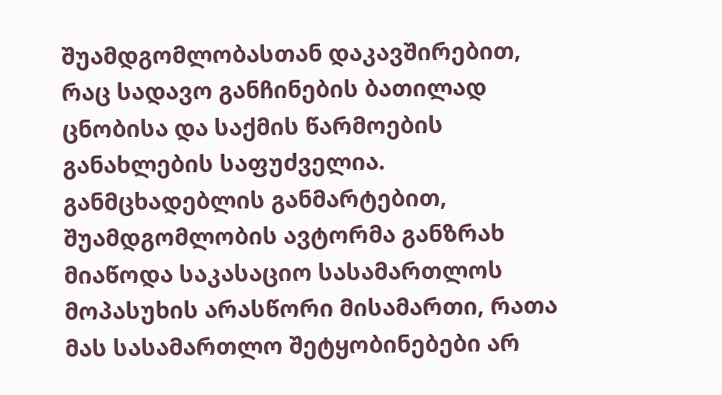შუამდგომლობასთან დაკავშირებით, რაც სადავო განჩინების ბათილად ცნობისა და საქმის წარმოების განახლების საფუძველია. განმცხადებლის განმარტებით, შუამდგომლობის ავტორმა განზრახ მიაწოდა საკასაციო სასამართლოს მოპასუხის არასწორი მისამართი, რათა მას სასამართლო შეტყობინებები არ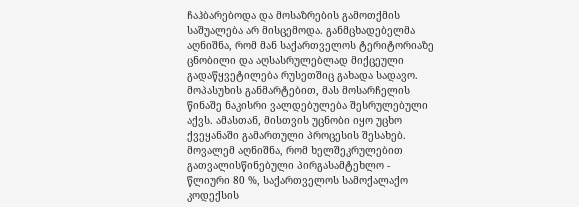ჩაჰბარებოდა და მოსაზრების გამოთქმის საშუალება არ მისცემოდა. განმცხადებელმა აღნიშნა, რომ მან საქართველოს ტერიტორიაზე ცნობილი და აღსასრულებლად მიქცეული გადაწყვეტილება რუსეთშიც გახადა სადავო. მოპასუხის განმარტებით, მას მოსარჩელის წინაშე ნაკისრი ვალდებულება შესრულებული აქვს. ამასთან, მისთვის უცნობი იყო უცხო ქვეყანაში გამართული პროცესის შესახებ. მოვალემ აღნიშნა, რომ ხელშეკრულებით გათვალისწინებული პირგასამტეხლო - წლიური 80 %, საქართველოს სამოქალაქო კოდექსის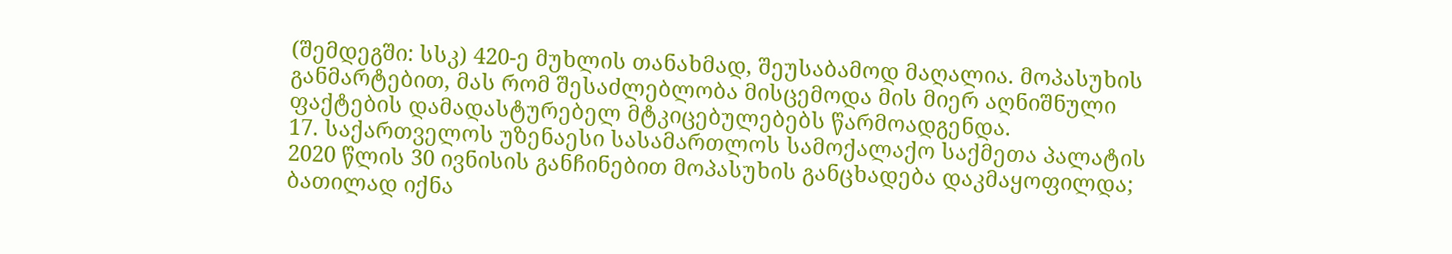(შემდეგში: სსკ) 420-ე მუხლის თანახმად, შეუსაბამოდ მაღალია. მოპასუხის განმარტებით, მას რომ შესაძლებლობა მისცემოდა მის მიერ აღნიშნული ფაქტების დამადასტურებელ მტკიცებულებებს წარმოადგენდა.
17. საქართველოს უზენაესი სასამართლოს სამოქალაქო საქმეთა პალატის 2020 წლის 30 ივნისის განჩინებით მოპასუხის განცხადება დაკმაყოფილდა; ბათილად იქნა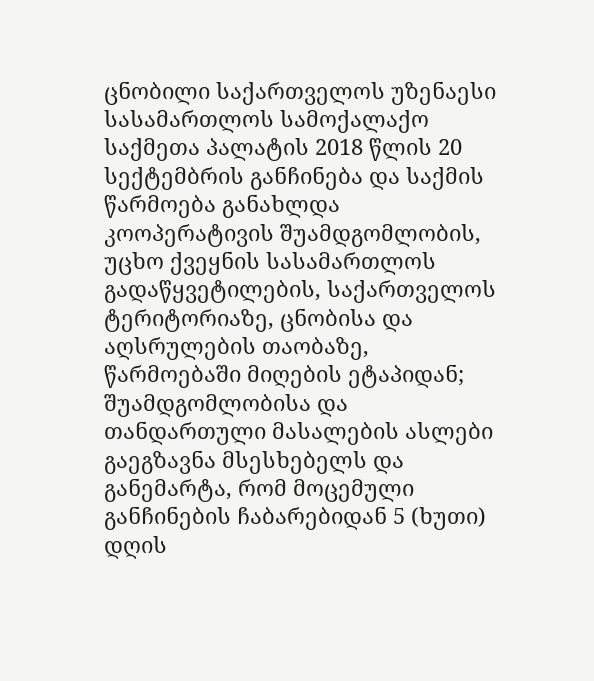ცნობილი საქართველოს უზენაესი სასამართლოს სამოქალაქო საქმეთა პალატის 2018 წლის 20 სექტემბრის განჩინება და საქმის წარმოება განახლდა კოოპერატივის შუამდგომლობის, უცხო ქვეყნის სასამართლოს გადაწყვეტილების, საქართველოს ტერიტორიაზე, ცნობისა და აღსრულების თაობაზე, წარმოებაში მიღების ეტაპიდან; შუამდგომლობისა და თანდართული მასალების ასლები გაეგზავნა მსესხებელს და განემარტა, რომ მოცემული განჩინების ჩაბარებიდან 5 (ხუთი) დღის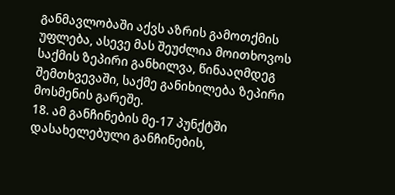განმავლობაში აქვს აზრის გამოთქმის უფლება, ასევე მას შეუძლია მოითხოვოს საქმის ზეპირი განხილვა, წინააღმდეგ შემთხვევაში, საქმე განიხილება ზეპირი მოსმენის გარეშე.
18. ამ განჩინების მე-17 პუნქტში დასახელებული განჩინების,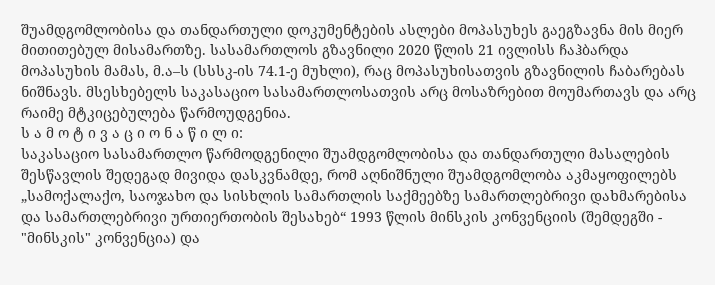შუამდგომლობისა და თანდართული დოკუმენტების ასლები მოპასუხეს გაეგზავნა მის მიერ მითითებულ მისამართზე. სასამართლოს გზავნილი 2020 წლის 21 ივლისს ჩაჰბარდა მოპასუხის მამას, მ.ა–ს (სსსკ-ის 74.1-ე მუხლი), რაც მოპასუხისათვის გზავნილის ჩაბარებას ნიშნავს. მსესხებელს საკასაციო სასამართლოსათვის არც მოსაზრებით მოუმართავს და არც რაიმე მტკიცებულება წარმოუდგენია.
ს ა მ ო ტ ი ვ ა ც ი ო ნ ა წ ი ლ ი:
საკასაციო სასამართლო წარმოდგენილი შუამდგომლობისა და თანდართული მასალების შესწავლის შედეგად მივიდა დასკვნამდე, რომ აღნიშნული შუამდგომლობა აკმაყოფილებს „სამოქალაქო, საოჯახო და სისხლის სამართლის საქმეებზე სამართლებრივი დახმარებისა და სამართლებრივი ურთიერთობის შესახებ“ 1993 წლის მინსკის კონვენციის (შემდეგში - "მინსკის" კონვენცია) და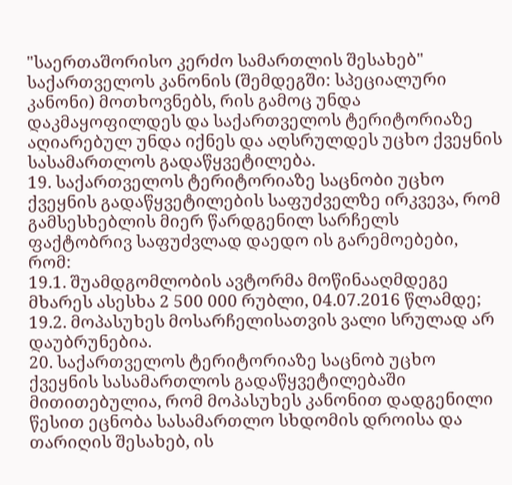"საერთაშორისო კერძო სამართლის შესახებ" საქართველოს კანონის (შემდეგში: სპეციალური კანონი) მოთხოვნებს, რის გამოც უნდა დაკმაყოფილდეს და საქართველოს ტერიტორიაზე აღიარებულ უნდა იქნეს და აღსრულდეს უცხო ქვეყნის სასამართლოს გადაწყვეტილება.
19. საქართველოს ტერიტორიაზე საცნობი უცხო ქვეყნის გადაწყვეტილების საფუძველზე ირკვევა, რომ გამსესხებლის მიერ წარდგენილ სარჩელს ფაქტობრივ საფუძვლად დაედო ის გარემოებები, რომ:
19.1. შუამდგომლობის ავტორმა მოწინააღმდეგე მხარეს ასესხა 2 500 000 რუბლი, 04.07.2016 წლამდე;
19.2. მოპასუხეს მოსარჩელისათვის ვალი სრულად არ დაუბრუნებია.
20. საქართველოს ტერიტორიაზე საცნობ უცხო ქვეყნის სასამართლოს გადაწყვეტილებაში მითითებულია, რომ მოპასუხეს კანონით დადგენილი წესით ეცნობა სასამართლო სხდომის დროისა და თარიღის შესახებ, ის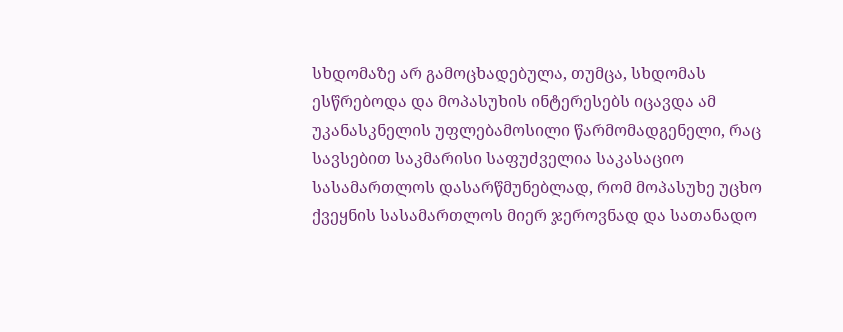სხდომაზე არ გამოცხადებულა, თუმცა, სხდომას ესწრებოდა და მოპასუხის ინტერესებს იცავდა ამ უკანასკნელის უფლებამოსილი წარმომადგენელი, რაც სავსებით საკმარისი საფუძველია საკასაციო სასამართლოს დასარწმუნებლად, რომ მოპასუხე უცხო ქვეყნის სასამართლოს მიერ ჯეროვნად და სათანადო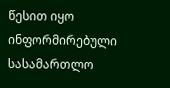წესით იყო ინფორმირებული სასამართლო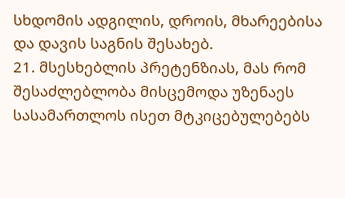სხდომის ადგილის, დროის, მხარეებისა და დავის საგნის შესახებ.
21. მსესხებლის პრეტენზიას, მას რომ შესაძლებლობა მისცემოდა უზენაეს სასამართლოს ისეთ მტკიცებულებებს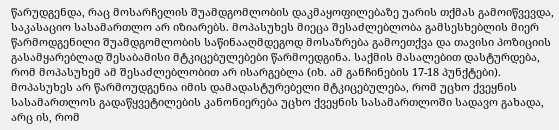წარუდგენდა, რაც მოსარჩელის შუამდგომლობის დაკმაყოფილებაზე უარის თქმას გამოიწვევდა, საკასაციო სასამართლო არ იზიარებს. მოპასუხეს მიეცა შესაძლებლობა გამსესხებლის მიერ წარმოდგენილი შუამდგომლობის საწინააღმდეგოდ მოსაზრება გამოეთქვა და თავისი პოზიციის გასამყარებლად შესაბამისი მტკიცებულებები წარმოედგინა. საქმის მასალებით დასტურდება, რომ მოპასუხემ ამ შესაძლებლობით არ ისარგებლა (იხ. ამ განჩინების 17-18 პუნქტები). მოპასუხეს არ წარმოუდგენია იმის დამადასტურებელი მტკიცებულება, რომ უცხო ქვეყნის სასამართლოს გადაწყვეტილების კანონიერება უცხო ქვეყნის სასამართლოში სადავო გახადა, არც ის, რომ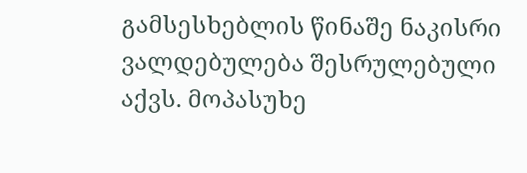გამსესხებლის წინაშე ნაკისრი ვალდებულება შესრულებული აქვს. მოპასუხე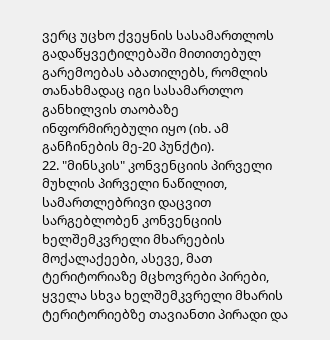ვერც უცხო ქვეყნის სასამართლოს გადაწყვეტილებაში მითითებულ გარემოებას აბათილებს, რომლის თანახმადაც იგი სასამართლო განხილვის თაობაზე ინფორმირებული იყო (იხ. ამ განჩინების მე-20 პუნქტი).
22. "მინსკის" კონვენციის პირველი მუხლის პირველი ნაწილით, სამართლებრივი დაცვით სარგებლობენ კონვენციის ხელშემკვრელი მხარეების მოქალაქეები, ასევე, მათ ტერიტორიაზე მცხოვრები პირები, ყველა სხვა ხელშემკვრელი მხარის ტერიტორიებზე თავიანთი პირადი და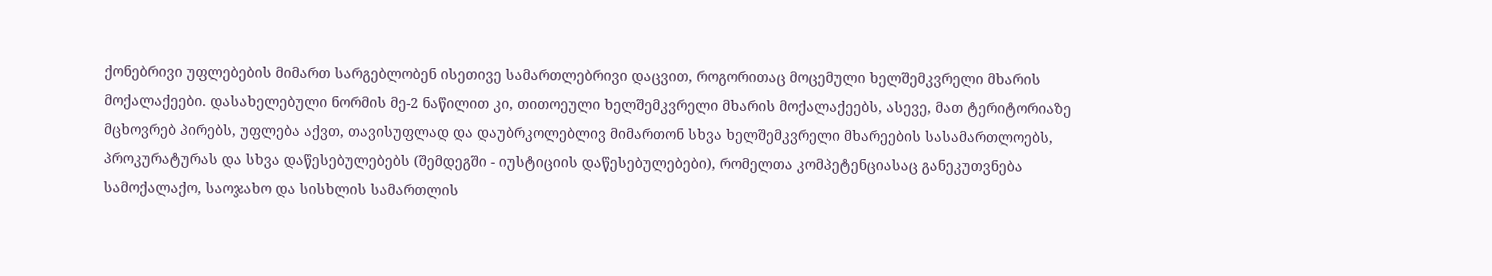ქონებრივი უფლებების მიმართ სარგებლობენ ისეთივე სამართლებრივი დაცვით, როგორითაც მოცემული ხელშემკვრელი მხარის მოქალაქეები. დასახელებული ნორმის მე-2 ნაწილით კი, თითოეული ხელშემკვრელი მხარის მოქალაქეებს, ასევე, მათ ტერიტორიაზე მცხოვრებ პირებს, უფლება აქვთ, თავისუფლად და დაუბრკოლებლივ მიმართონ სხვა ხელშემკვრელი მხარეების სასამართლოებს, პროკურატურას და სხვა დაწესებულებებს (შემდეგში - იუსტიციის დაწესებულებები), რომელთა კომპეტენციასაც განეკუთვნება სამოქალაქო, საოჯახო და სისხლის სამართლის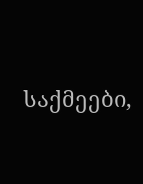საქმეები,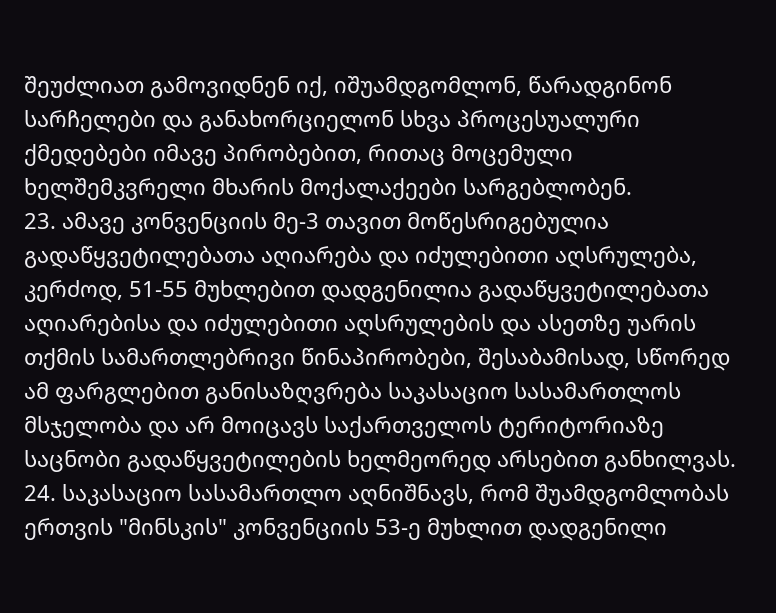შეუძლიათ გამოვიდნენ იქ, იშუამდგომლონ, წარადგინონ სარჩელები და განახორციელონ სხვა პროცესუალური ქმედებები იმავე პირობებით, რითაც მოცემული ხელშემკვრელი მხარის მოქალაქეები სარგებლობენ.
23. ამავე კონვენციის მე-3 თავით მოწესრიგებულია გადაწყვეტილებათა აღიარება და იძულებითი აღსრულება, კერძოდ, 51-55 მუხლებით დადგენილია გადაწყვეტილებათა აღიარებისა და იძულებითი აღსრულების და ასეთზე უარის თქმის სამართლებრივი წინაპირობები, შესაბამისად, სწორედ ამ ფარგლებით განისაზღვრება საკასაციო სასამართლოს მსჯელობა და არ მოიცავს საქართველოს ტერიტორიაზე საცნობი გადაწყვეტილების ხელმეორედ არსებით განხილვას.
24. საკასაციო სასამართლო აღნიშნავს, რომ შუამდგომლობას ერთვის "მინსკის" კონვენციის 53-ე მუხლით დადგენილი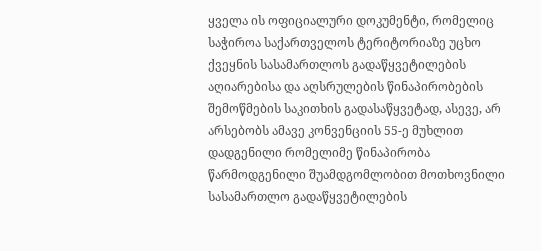ყველა ის ოფიციალური დოკუმენტი, რომელიც საჭიროა საქართველოს ტერიტორიაზე უცხო ქვეყნის სასამართლოს გადაწყვეტილების აღიარებისა და აღსრულების წინაპირობების შემოწმების საკითხის გადასაწყვეტად, ასევე, არ არსებობს ამავე კონვენციის 55-ე მუხლით დადგენილი რომელიმე წინაპირობა წარმოდგენილი შუამდგომლობით მოთხოვნილი სასამართლო გადაწყვეტილების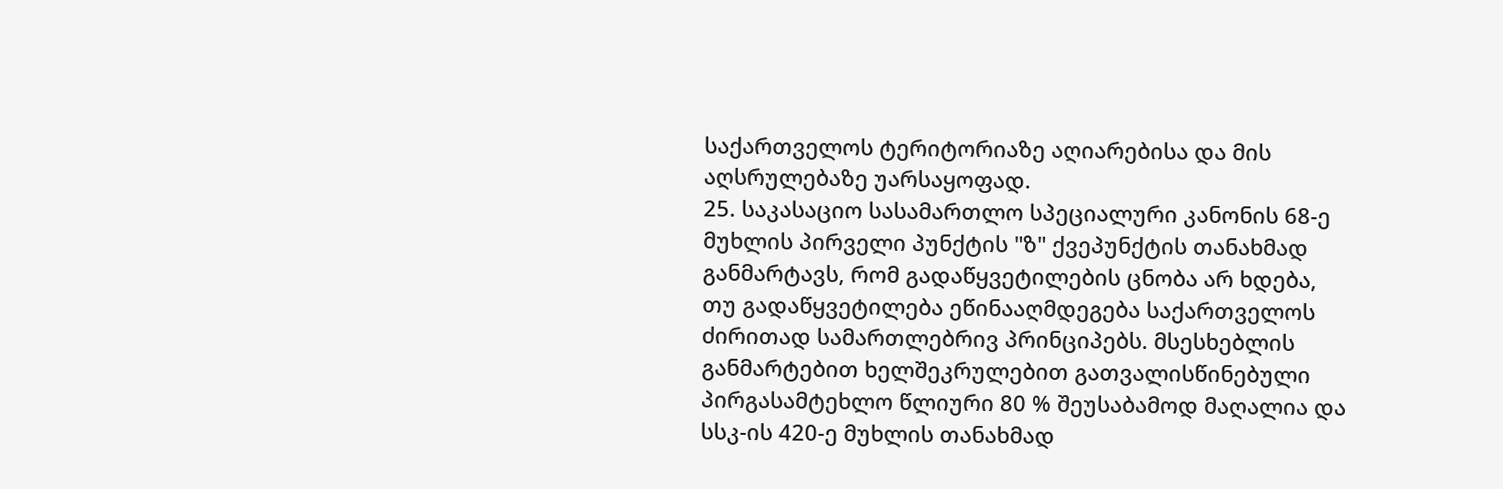საქართველოს ტერიტორიაზე აღიარებისა და მის აღსრულებაზე უარსაყოფად.
25. საკასაციო სასამართლო სპეციალური კანონის 68-ე მუხლის პირველი პუნქტის "ზ" ქვეპუნქტის თანახმად განმარტავს, რომ გადაწყვეტილების ცნობა არ ხდება, თუ გადაწყვეტილება ეწინააღმდეგება საქართველოს ძირითად სამართლებრივ პრინციპებს. მსესხებლის განმარტებით ხელშეკრულებით გათვალისწინებული პირგასამტეხლო წლიური 80 % შეუსაბამოდ მაღალია და სსკ-ის 420-ე მუხლის თანახმად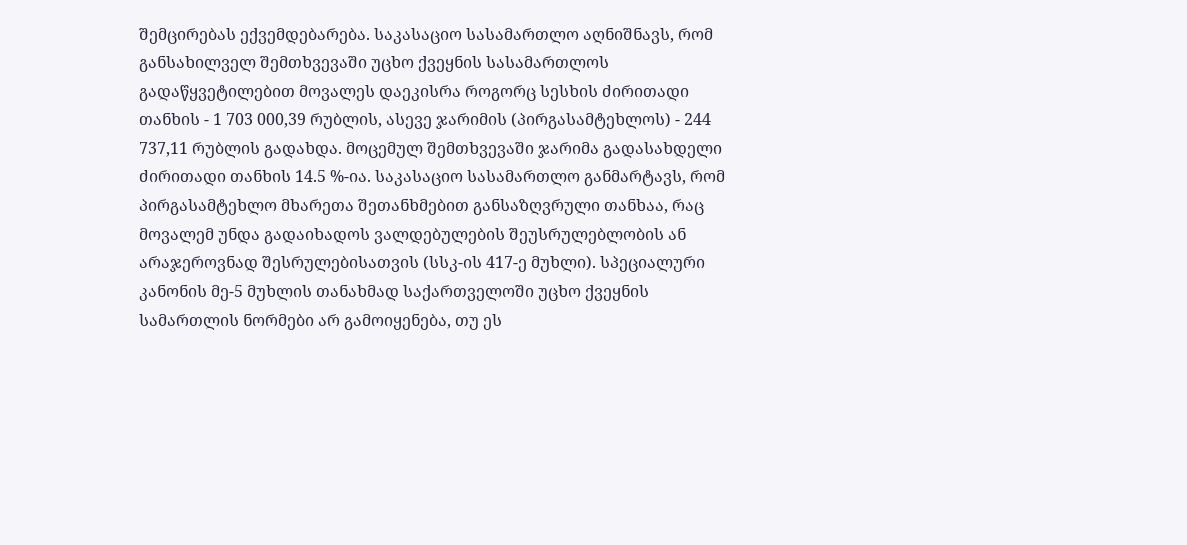შემცირებას ექვემდებარება. საკასაციო სასამართლო აღნიშნავს, რომ განსახილველ შემთხვევაში უცხო ქვეყნის სასამართლოს გადაწყვეტილებით მოვალეს დაეკისრა როგორც სესხის ძირითადი თანხის - 1 703 000,39 რუბლის, ასევე ჯარიმის (პირგასამტეხლოს) - 244 737,11 რუბლის გადახდა. მოცემულ შემთხვევაში ჯარიმა გადასახდელი ძირითადი თანხის 14.5 %-ია. საკასაციო სასამართლო განმარტავს, რომ პირგასამტეხლო მხარეთა შეთანხმებით განსაზღვრული თანხაა, რაც მოვალემ უნდა გადაიხადოს ვალდებულების შეუსრულებლობის ან არაჯეროვნად შესრულებისათვის (სსკ-ის 417-ე მუხლი). სპეციალური კანონის მე-5 მუხლის თანახმად საქართველოში უცხო ქვეყნის სამართლის ნორმები არ გამოიყენება, თუ ეს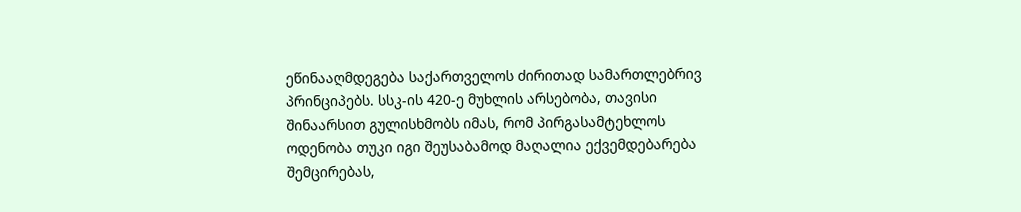ეწინააღმდეგება საქართველოს ძირითად სამართლებრივ პრინციპებს. სსკ-ის 420-ე მუხლის არსებობა, თავისი შინაარსით გულისხმობს იმას, რომ პირგასამტეხლოს ოდენობა თუკი იგი შეუსაბამოდ მაღალია ექვემდებარება შემცირებას,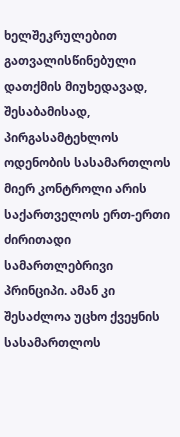ხელშეკრულებით გათვალისწინებული დათქმის მიუხედავად, შესაბამისად, პირგასამტეხლოს ოდენობის სასამართლოს მიერ კონტროლი არის საქართველოს ერთ-ერთი ძირითადი სამართლებრივი პრინციპი. ამან კი შესაძლოა უცხო ქვეყნის სასამართლოს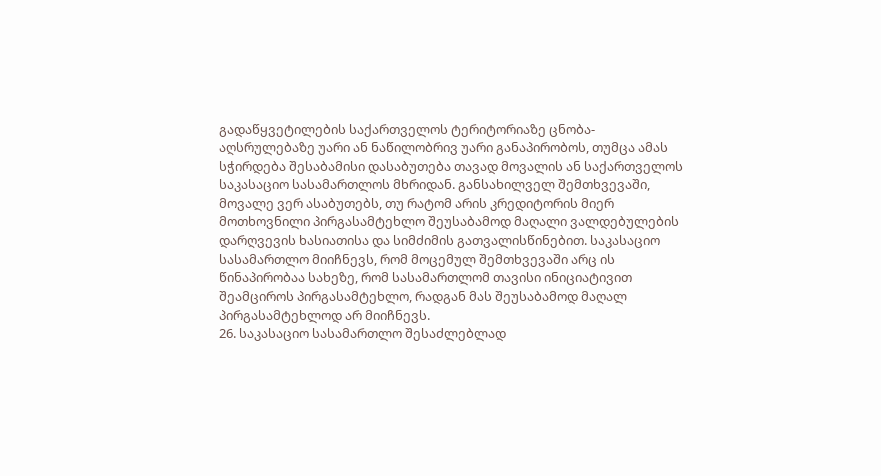გადაწყვეტილების საქართველოს ტერიტორიაზე ცნობა-აღსრულებაზე უარი ან ნაწილობრივ უარი განაპირობოს, თუმცა ამას სჭირდება შესაბამისი დასაბუთება თავად მოვალის ან საქართველოს საკასაციო სასამართლოს მხრიდან. განსახილველ შემთხვევაში, მოვალე ვერ ასაბუთებს, თუ რატომ არის კრედიტორის მიერ მოთხოვნილი პირგასამტეხლო შეუსაბამოდ მაღალი ვალდებულების დარღვევის ხასიათისა და სიმძიმის გათვალისწინებით. საკასაციო სასამართლო მიიჩნევს, რომ მოცემულ შემთხვევაში არც ის წინაპირობაა სახეზე, რომ სასამართლომ თავისი ინიციატივით შეამციროს პირგასამტეხლო, რადგან მას შეუსაბამოდ მაღალ პირგასამტეხლოდ არ მიიჩნევს.
26. საკასაციო სასამართლო შესაძლებლად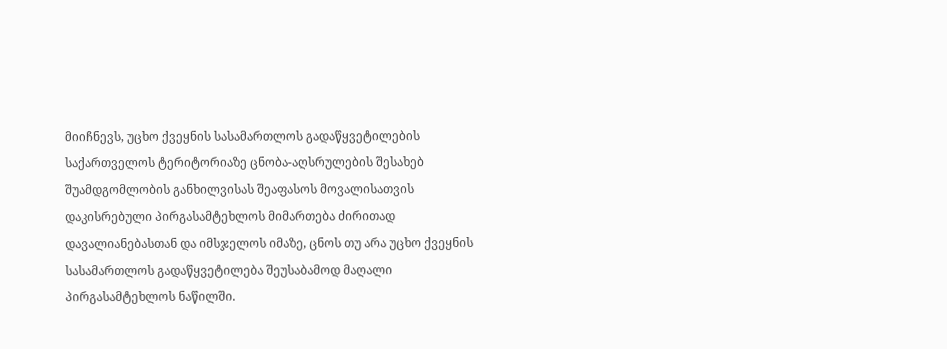მიიჩნევს, უცხო ქვეყნის სასამართლოს გადაწყვეტილების საქართველოს ტერიტორიაზე ცნობა-აღსრულების შესახებ შუამდგომლობის განხილვისას შეაფასოს მოვალისათვის დაკისრებული პირგასამტეხლოს მიმართება ძირითად დავალიანებასთან და იმსჯელოს იმაზე, ცნოს თუ არა უცხო ქვეყნის სასამართლოს გადაწყვეტილება შეუსაბამოდ მაღალი პირგასამტეხლოს ნაწილში.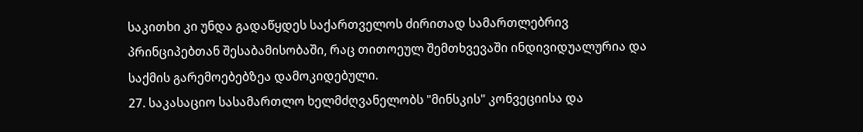საკითხი კი უნდა გადაწყდეს საქართველოს ძირითად სამართლებრივ პრინციპებთან შესაბამისობაში, რაც თითოეულ შემთხვევაში ინდივიდუალურია და საქმის გარემოებებზეა დამოკიდებული.
27. საკასაციო სასამართლო ხელმძღვანელობს "მინსკის" კონვეციისა და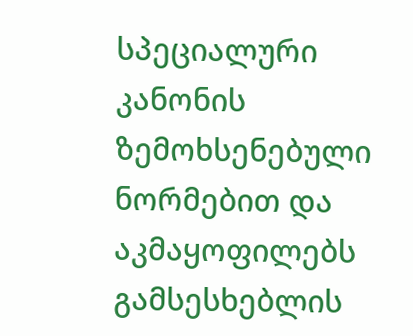სპეციალური კანონის ზემოხსენებული ნორმებით და აკმაყოფილებს გამსესხებლის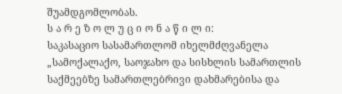შუამდგომლობას.
ს ა რ ე ზ ო ლ უ ც ი ო ნ ა წ ი ლ ი:
საკასაციო სასამართლომ იხელმძღვანელა „სამოქალაქო, საოჯახო და სისხლის სამართლის საქმეებზე სამართლებრივი დახმარებისა და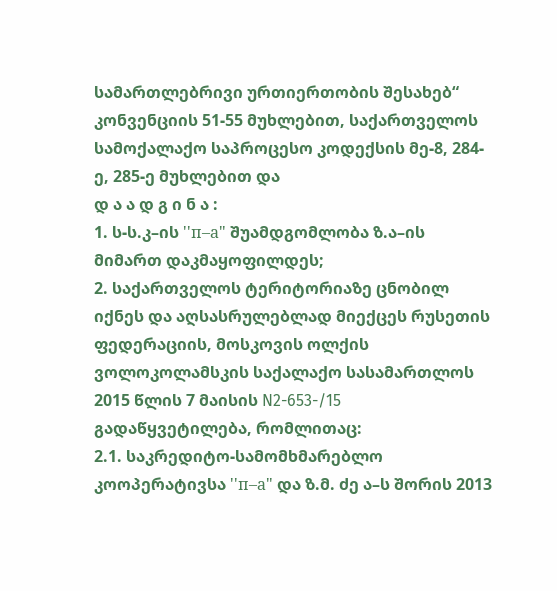სამართლებრივი ურთიერთობის შესახებ“ კონვენციის 51-55 მუხლებით, საქართველოს სამოქალაქო საპროცესო კოდექსის მე-8, 284-ე, 285-ე მუხლებით და
დ ა ა დ გ ი ნ ა :
1. ს-ს.კ–ის ''п–а" შუამდგომლობა ზ.ა–ის მიმართ დაკმაყოფილდეს;
2. საქართველოს ტერიტორიაზე ცნობილ იქნეს და აღსასრულებლად მიექცეს რუსეთის ფედერაციის, მოსკოვის ოლქის ვოლოკოლამსკის საქალაქო სასამართლოს 2015 წლის 7 მაისის N2-653-/15 გადაწყვეტილება, რომლითაც:
2.1. საკრედიტო-სამომხმარებლო კოოპერატივსა ''п–а" და ზ.მ. ძე ა–ს შორის 2013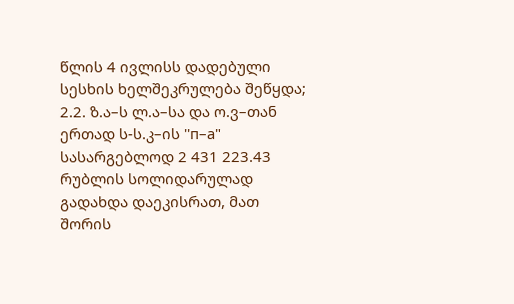წლის 4 ივლისს დადებული სესხის ხელშეკრულება შეწყდა;
2.2. ზ.ა–ს ლ.ა–სა და ო.ვ–თან ერთად ს-ს.კ–ის ''п–а" სასარგებლოდ 2 431 223.43 რუბლის სოლიდარულად გადახდა დაეკისრათ, მათ შორის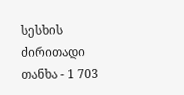სესხის ძირითადი თანხა - 1 703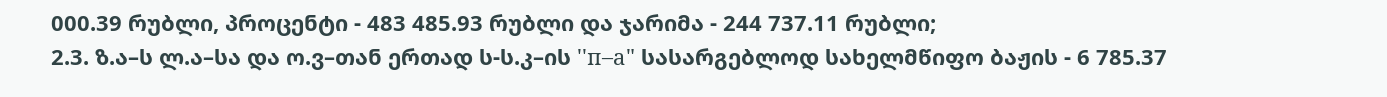000.39 რუბლი, პროცენტი - 483 485.93 რუბლი და ჯარიმა - 244 737.11 რუბლი;
2.3. ზ.ა–ს ლ.ა–სა და ო.ვ–თან ერთად ს-ს.კ–ის ''п–а" სასარგებლოდ სახელმწიფო ბაჟის - 6 785.37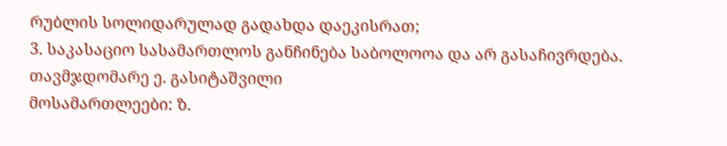რუბლის სოლიდარულად გადახდა დაეკისრათ;
3. საკასაციო სასამართლოს განჩინება საბოლოოა და არ გასაჩივრდება.
თავმჯდომარე ე. გასიტაშვილი
მოსამართლეები: ზ.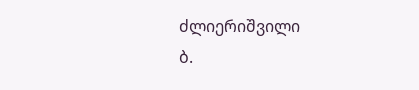ძლიერიშვილი
ბ.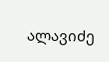ალავიძე